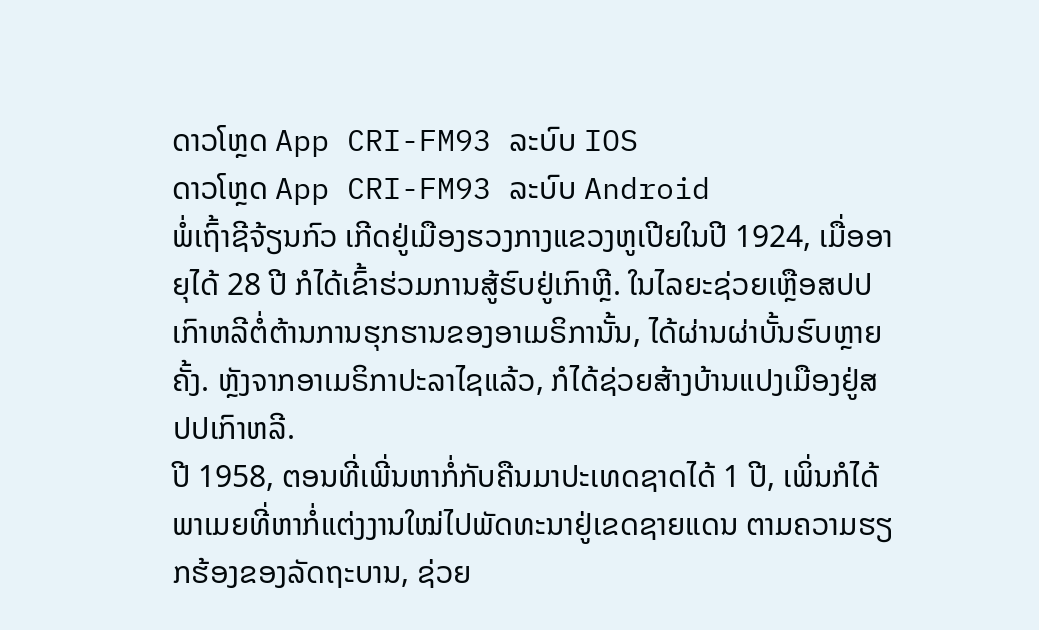ດາວໂຫຼດ App CRI-FM93 ລະບົບ IOS
ດາວໂຫຼດ App CRI-FM93 ລະບົບ Android
ພໍ່ເຖົ້າຊີຈ້ຽນກົວ ເກີດຢູ່ເມືອງຮວງກາງແຂວງຫູເປີຍໃນປີ 1924, ເມື່ອອາຍຸໄດ້ 28 ປີ ກໍໄດ້ເຂົ້າຮ່ວມການສູ້ຮົບຢູ່ເກົາຫຼີ. ໃນໄລຍະຊ່ວຍເຫຼືອສປປເກົາຫລີຕໍ່ຕ້ານການຮຸກຮານຂອງອາເມຣິການັ້ນ, ໄດ້ຜ່ານຜ່າບັ້ນຮົບຫຼາຍຄັ້ງ. ຫຼັງຈາກອາເມຣິກາປະລາໄຊແລ້ວ, ກໍໄດ້ຊ່ວຍສ້າງບ້ານແປງເມືອງຢູ່ສປປເກົາຫລີ.
ປີ 1958, ຕອນທີ່ເພີ່ນຫາກໍ່ກັບຄືນມາປະເທດຊາດໄດ້ 1 ປີ, ເພິ່ນກໍໄດ້ພາເມຍທີ່ຫາກໍ່ແຕ່ງງານໃໝ່ໄປພັດທະນາຢູ່ເຂດຊາຍແດນ ຕາມຄວາມຮຽກຮ້ອງຂອງລັດຖະບານ, ຊ່ວຍ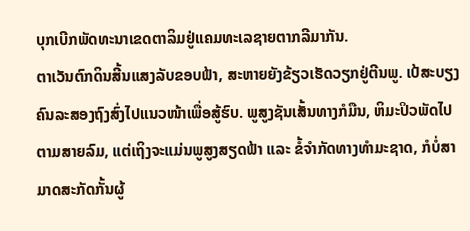ບຸກເບີກພັດທະນາເຂດຕາລິມຢູ່ແຄມທະເລຊາຍຕາກລີມາກັນ.
ຕາເວັນຕົກດິນສີ້ນແສງລັບຂອບຟ້າ, ສະຫາຍຍັງຂ້ຽວເຮັດວຽກຢູ່ຕີນພູ. ເປ້ສະບຽງຄົນລະສອງຖົງສົ່ງໄປແນວໜ້າເພື່ອສູ້ຮົບ. ພູສູງຊັນເສັ້ນທາງກໍມືນ, ຫິມະປິວພັດໄປຕາມສາຍລົມ, ແຕ່ເຖິງຈະແມ່ນພູສູງສຽດຟ້າ ແລະ ຂໍ້ຈຳກັດທາງທຳມະຊາດ, ກໍບໍ່ສາມາດສະກັດກັ້ນຜູ້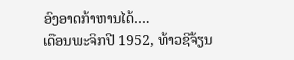ອົງອາດກ້າຫານໄດ້….
ເດືອນພະຈິກປີ 1952, ທ້າວຊີຈ້ຽນ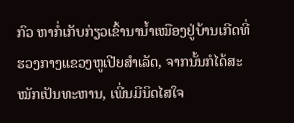ກົວ ຫາກໍ່ເກັບກ່ຽວເຂົ້ານານ້ຳເໝືອງຢູ່ບ້ານເກີດທີ່ຮວງກາງແຂວງຫູເປີຍສຳເລັດ, ຈາກນັ້ນກໍໄດ້ສະໝັກເປັນທະຫານ, ເພີ່ນມີນິດໄສໃຈ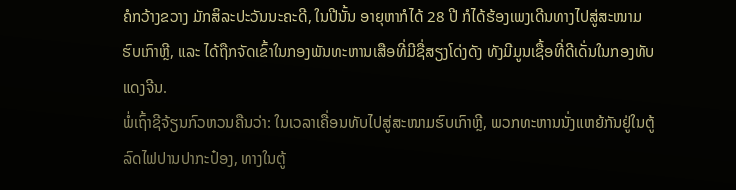ຄໍກວ້າງຂວາງ ມັກສິລະປະວັນນະຄະດີ, ໃນປີນັ້ນ ອາຍຸຫາກໍໄດ້ 28 ປີ ກໍໄດ້ຮ້ອງເພງເດີນທາງໄປສູ່ສະໜາມຮົບເກົາຫຼີ, ແລະ ໄດ້ຖືກຈັດເຂົ້າໃນກອງພັນທະຫານເສືອທີ່ມີຊື່ສຽງໂດ່ງດັງ ທັງມີມູນເຊື້ອທີ່ດີເດັ່ນໃນກອງທັບແດງຈີນ.
ພໍ່ເຖົ້າຊີຈ້ຽນກົວຫວນຄືນວ່າ: ໃນເວລາເຄື່ອນທັບໄປສູ່ສະໜາມຮົບເກົາຫຼີ, ພວກທະຫານນັ່ງແຫຍ້ກັນຢູ່ໃນຕູ້ລົດໄຟປານປາກະປ໋ອງ, ທາງໃນຕູ້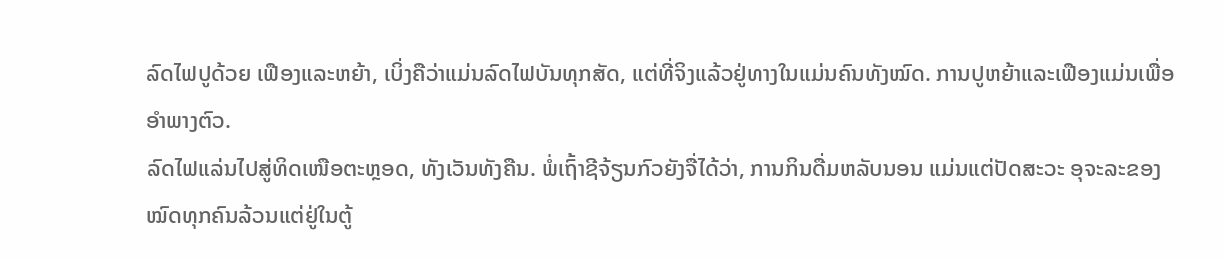ລົດໄຟປູດ້ວຍ ເຟືອງແລະຫຍ້າ, ເບິ່ງຄືວ່າແມ່ນລົດໄຟບັນທຸກສັດ, ແຕ່ທີ່ຈິງແລ້ວຢູ່ທາງໃນແມ່ນຄົນທັງໝົດ. ການປູຫຍ້າແລະເຟືອງແມ່ນເພື່ອອຳພາງຕົວ.
ລົດໄຟແລ່ນໄປສູ່ທິດເໜືອຕະຫຼອດ, ທັງເວັນທັງຄືນ. ພໍ່ເຖົ້າຊີຈ້ຽນກົວຍັງຈື່ໄດ້ວ່າ, ການກິນດື່ມຫລັບນອນ ແມ່ນແຕ່ປັດສະວະ ອຸຈະລະຂອງໝົດທຸກຄົນລ້ວນແຕ່ຢູ່ໃນຕູ້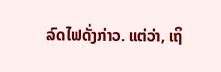ລົດໄຟດັ່ງກ່າວ. ແຕ່ວ່າ, ເຖິ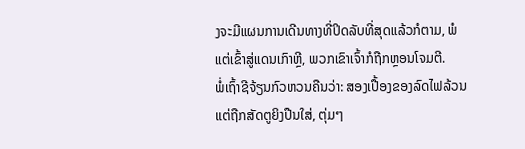ງຈະມີແຜນການເດີນທາງທີ່ປິດລັບທີ່ສຸດແລ້ວກໍຕາມ, ພໍແຕ່ເຂົ້າສູ່ແດນເກົາຫຼີ, ພວກເຂົາເຈົ້າກໍຖືກຫຼອນໂຈມຕີ.
ພໍ່ເຖົ້າຊີຈ້ຽນກົວຫວນຄືນວ່າ: ສອງເປື້ອງຂອງລົດໄຟລ້ວນແຕ່ຖືກສັດຕູຍິງປືນໃສ່, ຕຸ່ມໆ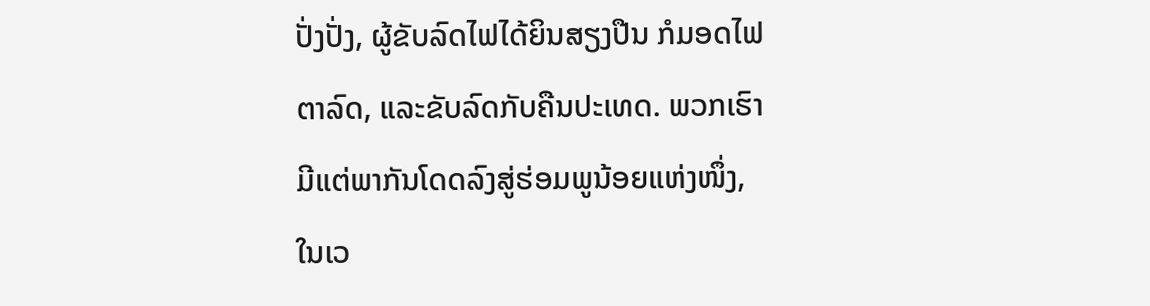ປັ່ງປັ່ງ, ຜູ້ຂັບລົດໄຟໄດ້ຍິນສຽງປືນ ກໍມອດໄຟຕາລົດ, ແລະຂັບລົດກັບຄືນປະເທດ. ພວກເຮົາມີແຕ່ພາກັນໂດດລົງສູ່ຮ່ອມພູນ້ອຍແຫ່ງໜຶ່ງ, ໃນເວ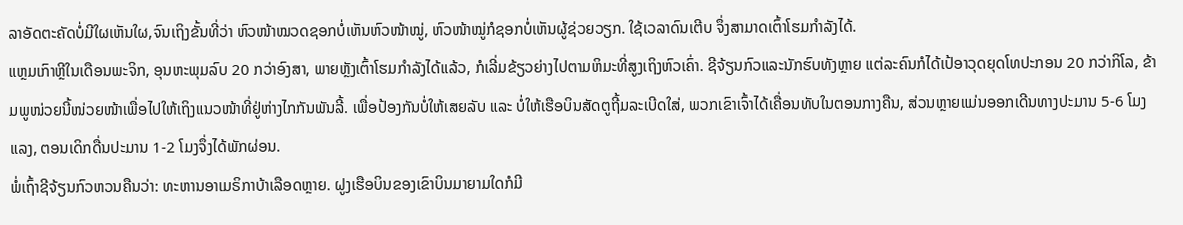ລາອັດຕະຄັດບໍ່ມີໃຜເຫັນໃຜ,ຈົນເຖິງຂັ້ນທີ່ວ່າ ຫົວໜ້າໝວດຊອກບໍ່ເຫັນຫົວໜ້າໝູ່, ຫົວໜ້າໝູ່ກໍຊອກບໍ່ເຫັນຜູ້ຊ່ວຍວຽກ. ໃຊ້ເວລາດົນເຕີບ ຈຶ່ງສາມາດເຕົ້າໂຮມກຳລັງໄດ້.
ແຫຼມເກົາຫຼີໃນເດືອນພະຈິກ, ອຸນຫະພຸມລົບ 20 ກວ່າອົງສາ, ພາຍຫຼັງເຕົ້າໂຮມກຳລັງໄດ້ແລ້ວ, ກໍເລີ່ມຂ້ຽວຍ່າງໄປຕາມຫິມະທີ່ສູງເຖິງຫົວເຄົ່າ. ຊີຈ້ຽນກົວແລະນັກຮົບທັງຫຼາຍ ແຕ່ລະຄົນກໍໄດ້ເປ້ອາວຸດຍຸດໂທປະກອນ 20 ກວ່າກິໂລ, ຂ້າມພູໜ່ວຍນີ້ໜ່ວຍໜ້າເພື່ອໄປໃຫ້ເຖິງແນວໜ້າທີ່ຢູ່ຫ່າງໄກກັນພັນລີ້. ເພື່ອປ້ອງກັນບໍ່ໃຫ້ເສຍລັບ ແລະ ບໍ່ໃຫ້ເຮືອບິນສັດຕູຖີ້ມລະເບີດໃສ່, ພວກເຂົາເຈົ້າໄດ້ເຄື່ອນທັບໃນຕອນກາງຄືນ, ສ່ວນຫຼາຍແມ່ນອອກເດີນທາງປະມານ 5-6 ໂມງແລງ, ຕອນເດິກດື່ນປະມານ 1-2 ໂມງຈຶ່ງໄດ້ພັກຜ່ອນ.
ພໍ່ເຖົ້າຊີຈ້ຽນກົວຫວນຄືນວ່າ: ທະຫານອາເມຣິກາບ້າເລືອດຫຼາຍ. ຝູງເຮືອບິນຂອງເຂົາບິນມາຍາມໃດກໍມີ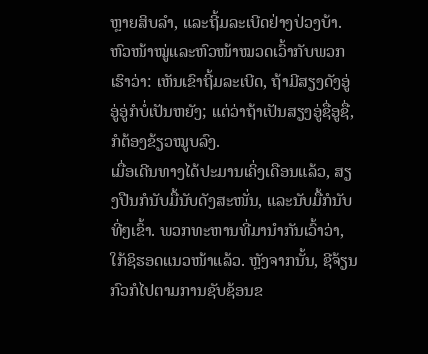ຫຼາຍສິບລຳ, ແລະຖີ້ມລະເບີດຢ່າງປ່ວງບ້າ. ຫົວໜ້າໝູ່ແລະຫົວໜ້າໝວດເວົ້າກັບພວກເຮົາວ່າ: ເຫັນເຂົາຖີ້ມລະເບີດ, ຖ້າມີສຽງດັງອູ່ອູ່ອູ່ກໍບໍ່ເປັນຫຍັງ; ແຕ່ວ່າຖ້າເປັນສຽງອູ່ຊື່ອູຊື່, ກໍຕ້ອງຂ້ຽວໝູບລົງ.
ເມື່ອເດີນທາງໄດ້ປະມານເຄິ່ງເດືອນແລ້ວ, ສຽງປືນກໍນັບມື້ນັບດັງສະໜັ່ນ, ແລະນັບມື້ກໍນັບທີ່ໆເຂົ້າ. ພວກທະຫານທີ່ມານຳກັນເວົ້າວ່າ, ໃກ້ຊິຮອດແນວໜ້າແລ້ວ. ຫຼັງຈາກນັ້ນ, ຊີຈ້ຽນກົວກໍໄປຕາມການຊັບຊ້ອນຂ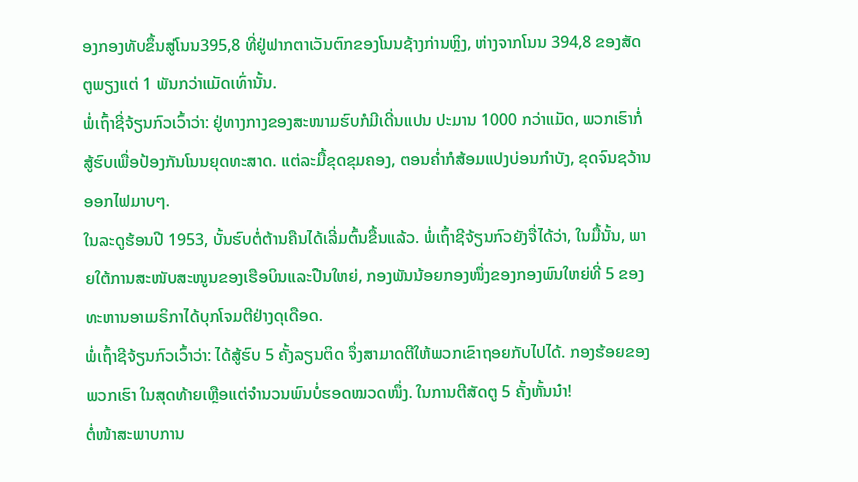ອງກອງທັບຂຶ້ນສູ່ໂນນ395,8 ທີ່ຢູ່ຟາກຕາເວັນຕົກຂອງໂນນຊ້າງກ່ານຫຼິງ, ຫ່າງຈາກໂນນ 394,8 ຂອງສັດຕູພຽງແຕ່ 1 ພັນກວ່າແມັດເທົ່ານັ້ນ.
ພໍ່ເຖົ້າຊີ່ຈ້ຽນກົວເວົ້າວ່າ: ຢູ່ທາງກາງຂອງສະໜາມຮົບກໍມີເດີ່ນແປນ ປະມານ 1000 ກວ່າແມັດ, ພວກເຮົາກໍ່ສູ້ຮົບເພື່ອປ້ອງກັນໂນນຍຸດທະສາດ. ແຕ່ລະມື້ຂຸດຂຸມຄອງ, ຕອນຄ່ຳກໍສ້ອມແປງບ່ອນກຳບັງ, ຂຸດຈົນຊວ້ານອອກໄຟມາບໆ.
ໃນລະດູຮ້ອນປີ 1953, ບັ້ນຮົບຕໍ່ຕ້ານຄືນໄດ້ເລີ່ມຕົ້ນຂື້ນແລ້ວ. ພໍ່ເຖົ້າຊີຈ້ຽນກົວຍັງຈື່ໄດ້ວ່າ, ໃນມື້ນັ້ນ, ພາຍໃຕ້ການສະໜັບສະໜູນຂອງເຮືອບິນແລະປືນໃຫຍ່, ກອງພັນນ້ອຍກອງໜຶ່ງຂອງກອງພົນໃຫຍ່ທີ່ 5 ຂອງທະຫານອາເມຣິກາໄດ້ບຸກໂຈມຕີຢ່າງດຸເດືອດ.
ພໍ່ເຖົ້າຊີຈ້ຽນກົວເວົ້າວ່າ: ໄດ້ສູ້ຮົບ 5 ຄັ້ງລຽນຕິດ ຈຶ່ງສາມາດຕີໃຫ້ພວກເຂົາຖອຍກັບໄປໄດ້. ກອງຮ້ອຍຂອງພວກເຮົາ ໃນສຸດທ້າຍເຫຼືອແຕ່ຈຳນວນພົນບໍ່ຮອດໝວດໜຶ່ງ. ໃນການຕີສັດຕູ 5 ຄັ້ງຫັ້ນນ໋າ!
ຕໍ່ໜ້າສະພາບການ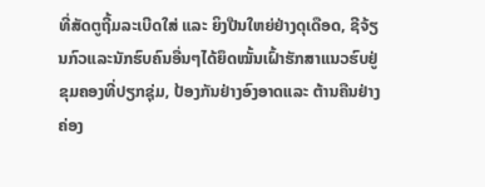ທີ່ສັດຕູຖີ້ມລະເບີດໃສ່ ແລະ ຍິງປືນໃຫຍ່ຢ່າງດຸເດືອດ, ຊີຈ້ຽນກົວແລະນັກຮົບຄົນອື່ນໆໄດ້ຍຶດໝັ້ນເຝົ້າຮັກສາແນວຮົບຢູ່ຂຸມຄອງທີ່ປຽກຊຸ່ມ, ປ້ອງກັນຢ່າງອົງອາດແລະ ຕ້ານຄືນຢ່າງຄ່ອງ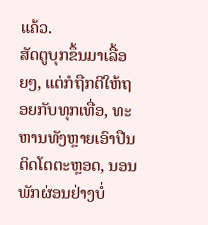ແຄ້ວ.
ສັດຕູບຸກຂຶ້ນມາເລື້ອຍໆ, ແຕ່ກໍຖືກຕີໃຫ້ຖອຍກັບທຸກເທື່ອ, ທະຫານທັງຫຼາຍເອົາປືນຕິດໂຕຕະຫຼອດ, ນອນພັກຜ່ອນຢ່າງບໍ່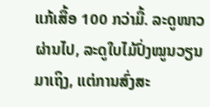ແກ້ເສື້ອ 100 ກວ່າມື້. ລະດູໜາວຜ່ານໄປ, ລະດູໃບໄມ້ປົ່ງໝູນວຽນມາເຖິງ, ແຕ່ການສົ່ງສະ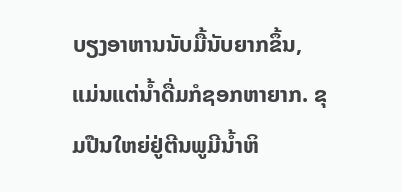ບຽງອາຫານນັບມື້ນັບຍາກຂຶ້ນ, ແມ່ນແຕ່ນ້ຳດື່ມກໍຊອກຫາຍາກ. ຂຸມປືນໃຫຍ່ຢູ່ຕີນພູມີນ້ຳຫິ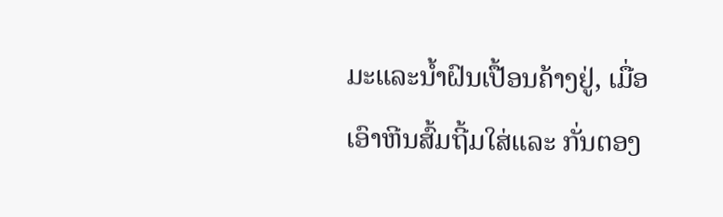ມະແລະນ້ຳຝົນເປື້ອນຄ້າງຢູ່, ເມື່ອເອົາຫີນສົ້ມຖີ້ມໃສ່ແລະ ກັ່ນຕອງ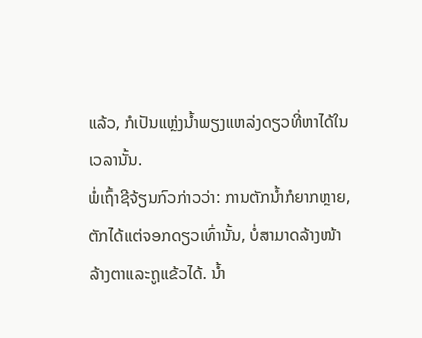ແລ້ວ, ກໍເປັນແຫຼ່ງນ້ຳພຽງແຫລ່ງດຽວທີ່ຫາໄດ້ໃນເວລານັ້ນ.
ພໍ່ເຖົ້າຊີຈ້ຽນກົວກ່າວວ່າ: ການຕັກນ້ຳກໍຍາກຫຼາຍ, ຕັກໄດ້ແຕ່ຈອກດຽວເທົ່ານັ້ນ, ບໍ່ສາມາດລ້າງໜ້າລ້າງຕາແລະຖູແຂ້ວໄດ້. ນ້ຳ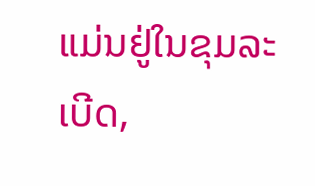ແມ່ນຢູ່ໃນຂຸມລະເບີດ,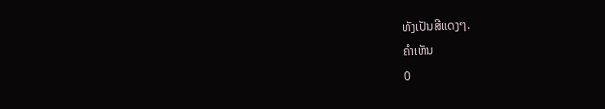ທັງເປັນສີແດງໆ.
ຄຳເຫັນ
0